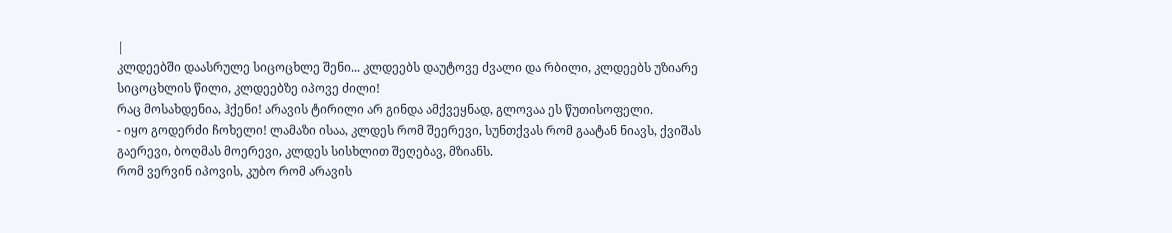|
კლდეებში დაასრულე სიცოცხლე შენი... კლდეებს დაუტოვე ძვალი და რბილი, კლდეებს უზიარე სიცოცხლის წილი, კლდეებზე იპოვე ძილი!
რაც მოსახდენია, ჰქენი! არავის ტირილი არ გინდა ამქვეყნად, გლოვაა ეს წუთისოფელი.
- იყო გოდერძი ჩოხელი! ლამაზი ისაა, კლდეს რომ შეერევი, სუნთქვას რომ გაატან ნიავს, ქვიშას გაერევი, ბოღმას მოერევი, კლდეს სისხლით შეღებავ, მზიანს.
რომ ვერვინ იპოვის, კუბო რომ არავის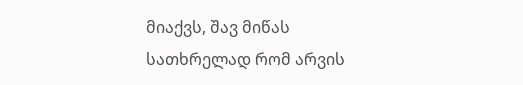მიაქვს, შავ მიწას სათხრელად რომ არვის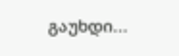გაუხდი...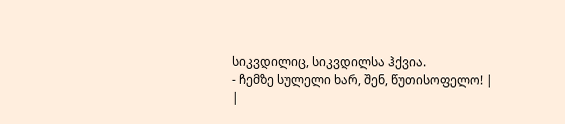სიკვდილიც, სიკვდილსა ჰქვია.
- ჩემზე სულელი ხარ, შენ, წუთისოფელო! |
|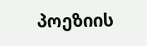პოეზიის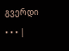გვერდი • • • |